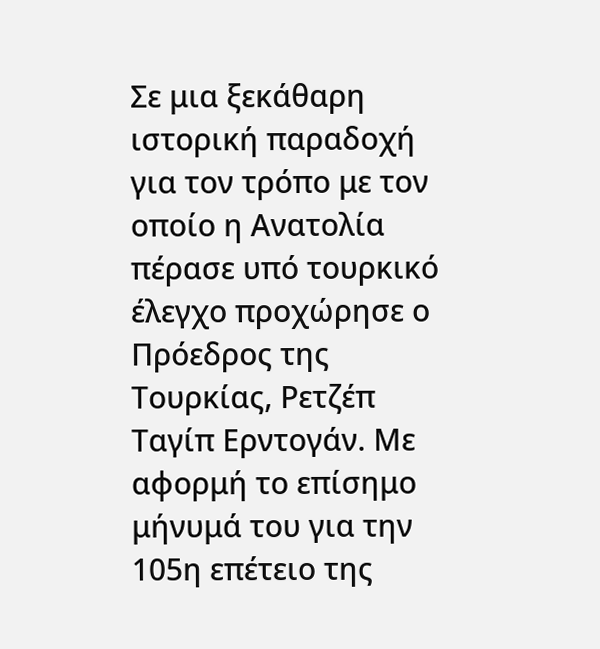Σε μια ξεκάθαρη ιστορική παραδοχή για τον τρόπο με τον οποίο η Ανατολία πέρασε υπό τουρκικό έλεγχο προχώρησε ο Πρόεδρος της Τουρκίας, Ρετζέπ Ταγίπ Ερντογάν. Με αφορμή το επίσημο μήνυμά του για την 105η επέτειο της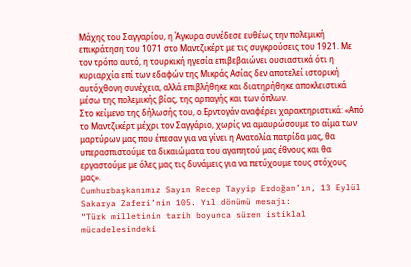Μάχης του Σαγγαρίου, η Άγκυρα συνέδεσε ευθέως την πολεμική επικράτηση του 1071 στο Μαντζικέρτ με τις συγκρούσεις του 1921. Με τον τρόπο αυτό, η τουρκική ηγεσία επιβεβαιώνει ουσιαστικά ότι η κυριαρχία επί των εδαφών της Μικράς Ασίας δεν αποτελεί ιστορική αυτόχθονη συνέχεια, αλλά επιβλήθηκε και διατηρήθηκε αποκλειστικά μέσω της πολεμικής βίας, της αρπαγής και των όπλων.
Στο κείμενο της δήλωσής του, ο Ερντογάν αναφέρει χαρακτηριστικά: «Από το Μαντζικέρτ μέχρι τον Σαγγάριο, χωρίς να αμαυρώσουμε το αίμα των μαρτύρων μας που έπεσαν για να γίνει η Ανατολία πατρίδα μας, θα υπερασπιστούμε τα δικαιώματα του αγαπητού μας έθνους και θα εργαστούμε με όλες μας τις δυνάμεις για να πετύχουμε τους στόχους μας».
Cumhurbaşkanımız Sayın Recep Tayyip Erdoğan’ın, 13 Eylül Sakarya Zaferi’nin 105. Yıl dönümü mesajı:
“Türk milletinin tarih boyunca süren istiklal mücadelesindeki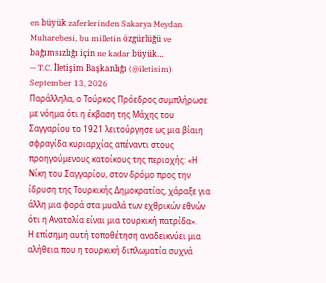en büyük zaferlerinden Sakarya Meydan Muharebesi, bu milletin özgürlüğü ve bağımsızlığı için ne kadar büyük…
— T.C. İletişim Başkanlığı (@iletisim) September 13, 2026
Παράλληλα, ο Τούρκος Πρόεδρος συμπλήρωσε με νόημα ότι η έκβαση της Μάχης του Σαγγαρίου το 1921 λειτούργησε ως μια βίαιη σφραγίδα κυριαρχίας απέναντι στους προηγούμενους κατοίκους της περιοχής: «Η Νίκη του Σαγγαρίου, στον δρόμο προς την ίδρυση της Τουρκικής Δημοκρατίας, χάραξε για άλλη μια φορά στα μυαλά των εχθρικών εθνών ότι η Ανατολία είναι μια τουρκική πατρίδα».
Η επίσημη αυτή τοποθέτηση αναδεικνύει μια αλήθεια που η τουρκική διπλωματία συχνά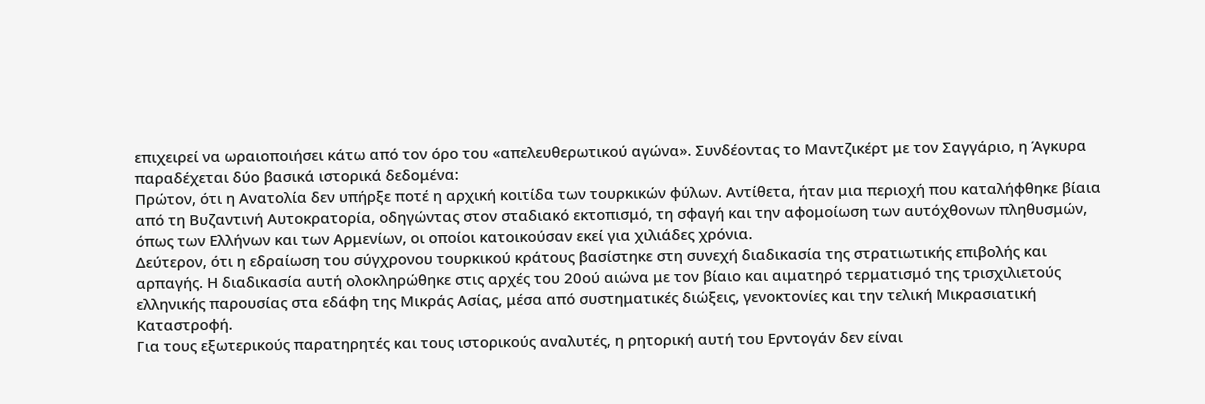επιχειρεί να ωραιοποιήσει κάτω από τον όρο του «απελευθερωτικού αγώνα». Συνδέοντας το Μαντζικέρτ με τον Σαγγάριο, η Άγκυρα παραδέχεται δύο βασικά ιστορικά δεδομένα:
Πρώτον, ότι η Ανατολία δεν υπήρξε ποτέ η αρχική κοιτίδα των τουρκικών φύλων. Αντίθετα, ήταν μια περιοχή που καταλήφθηκε βίαια από τη Βυζαντινή Αυτοκρατορία, οδηγώντας στον σταδιακό εκτοπισμό, τη σφαγή και την αφομοίωση των αυτόχθονων πληθυσμών, όπως των Ελλήνων και των Αρμενίων, οι οποίοι κατοικούσαν εκεί για χιλιάδες χρόνια.
Δεύτερον, ότι η εδραίωση του σύγχρονου τουρκικού κράτους βασίστηκε στη συνεχή διαδικασία της στρατιωτικής επιβολής και αρπαγής. Η διαδικασία αυτή ολοκληρώθηκε στις αρχές του 20ού αιώνα με τον βίαιο και αιματηρό τερματισμό της τρισχιλιετούς ελληνικής παρουσίας στα εδάφη της Μικράς Ασίας, μέσα από συστηματικές διώξεις, γενοκτονίες και την τελική Μικρασιατική Καταστροφή.
Για τους εξωτερικούς παρατηρητές και τους ιστορικούς αναλυτές, η ρητορική αυτή του Ερντογάν δεν είναι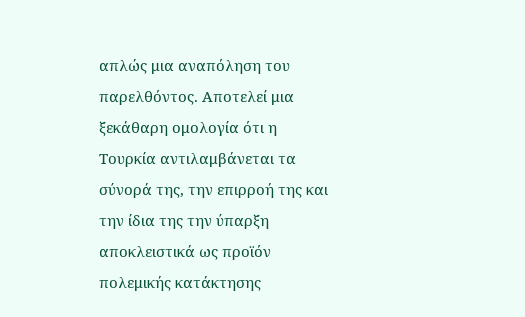απλώς μια αναπόληση του παρελθόντος. Αποτελεί μια ξεκάθαρη ομολογία ότι η Τουρκία αντιλαμβάνεται τα σύνορά της, την επιρροή της και την ίδια της την ύπαρξη αποκλειστικά ως προϊόν πολεμικής κατάκτησης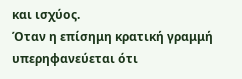και ισχύος.
Όταν η επίσημη κρατική γραμμή υπερηφανεύεται ότι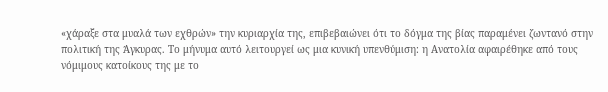«χάραξε στα μυαλά των εχθρών» την κυριαρχία της, επιβεβαιώνει ότι το δόγμα της βίας παραμένει ζωντανό στην πολιτική της Άγκυρας. Το μήνυμα αυτό λειτουργεί ως μια κυνική υπενθύμιση: η Ανατολία αφαιρέθηκε από τους νόμιμους κατοίκους της με το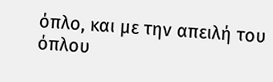όπλο, και με την απειλή του όπλου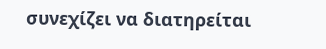συνεχίζει να διατηρείται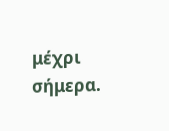μέχρι σήμερα.